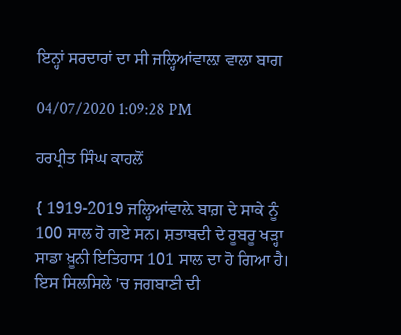ਇਨ੍ਹਾਂ ਸਰਦਾਰਾਂ ਦਾ ਸੀ ਜਲ੍ਹਿਆਂਵਾਲ਼ਾ ਵਾਲਾ ਬਾਗ

04/07/2020 1:09:28 PM

ਹਰਪ੍ਰੀਤ ਸਿੰਘ ਕਾਹਲੋਂ

{ 1919-2019 ਜਲ੍ਹਿਆਂਵਾਲ਼ੇ ਬਾਗ਼ ਦੇ ਸਾਕੇ ਨੂੰ 100 ਸਾਲ ਹੋ ਗਏ ਸਨ। ਸ਼ਤਾਬਦੀ ਦੇ ਰੂਬਰੂ ਖੜ੍ਹਾ ਸਾਡਾ ਖ਼ੂਨੀ ਇਤਿਹਾਸ 101 ਸਾਲ ਦਾ ਹੋ ਗਿਆ ਹੈ। ਇਸ ਸਿਲਸਿਲੇ 'ਚ ਜਗਬਾਣੀ ਦੀ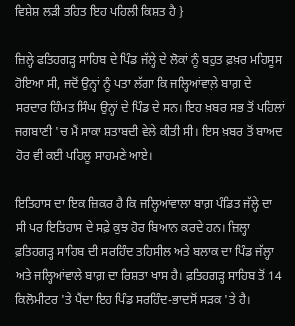ਵਿਸ਼ੇਸ਼ ਲੜੀ ਤਹਿਤ ਇਹ ਪਹਿਲੀ ਕਿਸ਼ਤ ਹੈ }

ਜ਼ਿਲ੍ਹੇ ਫਤਿਹਗੜ੍ਹ ਸਾਹਿਬ ਦੇ ਪਿੰਡ ਜੱਲ੍ਹੇ ਦੇ ਲੋਕਾਂ ਨੂੰ ਬਹੁਤ ਫ਼ਖ਼ਰ ਮਹਿਸੂਸ ਹੋਇਆ ਸੀ, ਜਦੋਂ ਉਨ੍ਹਾਂ ਨੂੰ ਪਤਾ ਲੱਗਾ ਕਿ ਜਲ੍ਹਿਆਂਵਾਲ਼ੇ ਬਾਗ਼ ਦੇ ਸਰਦਾਰ ਹਿੰਮਤ ਸਿੰਘ ਉਨ੍ਹਾਂ ਦੇ ਪਿੰਡ ਦੇ ਸਨ। ਇਹ ਖ਼ਬਰ ਸਭ ਤੋਂ ਪਹਿਲਾਂ ਜਗਬਾਣੀ 'ਚ ਮੈਂ ਸਾਕਾ ਸ਼ਤਾਬਦੀ ਵੇਲੇ ਕੀਤੀ ਸੀ। ਇਸ ਖ਼ਬਰ ਤੋਂ ਬਾਅਦ ਹੋਰ ਵੀ ਕਈ ਪਹਿਲੂ ਸਾਹਮਣੇ ਆਏ।

ਇਤਿਹਾਸ ਦਾ ਇਕ ਜ਼ਿਕਰ ਹੈ ਕਿ ਜਲ੍ਹਿਆਂਵਾਲਾ ਬਾਗ਼ ਪੰਡਿਤ ਜੱਲ੍ਹੇ ਦਾ ਸੀ ਪਰ ਇਤਿਹਾਸ ਦੇ ਸਫ਼ੇ ਕੁਝ ਹੋਰ ਬਿਆਨ ਕਰਦੇ ਹਨ। ਜ਼ਿਲ੍ਹਾ ਫ਼ਤਿਹਗੜ੍ਹ ਸਾਹਿਬ ਦੀ ਸਰਹਿੰਦ ਤਹਿਸੀਲ ਅਤੇ ਬਲਾਕ ਦਾ ਪਿੰਡ ਜੱਲ੍ਹਾ ਅਤੇ ਜਲ੍ਹਿਆਂਵਾਲੇ ਬਾਗ਼ ਦਾ ਰਿਸ਼ਤਾ ਖਾਸ ਹੈ। ਫ਼ਤਿਹਗੜ੍ਹ ਸਾਹਿਬ ਤੋਂ 14 ਕਿਲੋਮੀਟਰ 'ਤੇ ਪੈਂਦਾ ਇਹ ਪਿੰਡ ਸਰਹਿੰਦ-ਭਾਦਸੋਂ ਸੜਕ 'ਤੇ ਹੈ।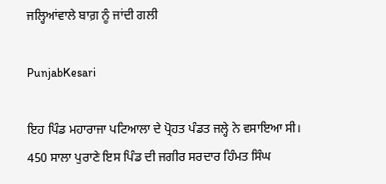ਜਲ੍ਹਿਆਂਵਾਲੇ ਬਾਗ਼ ਨੂੰ ਜਾਂਦੀ ਗਲੀ

PunjabKesari

ਇਹ ਪਿੰਡ ਮਹਾਰਾਜਾ ਪਟਿਆਲਾ ਦੇ ਪ੍ਰੋਹਤ ਪੰਡਤ ਜਲ੍ਹੇ ਨੇ ਵਸਾਇਆ ਸੀ। 450 ਸਾਲਾ ਪੁਰਾਣੇ ਇਸ ਪਿੰਡ ਦੀ ਜਗੀਰ ਸਰਦਾਰ ਹਿੰਮਤ ਸਿੰਘ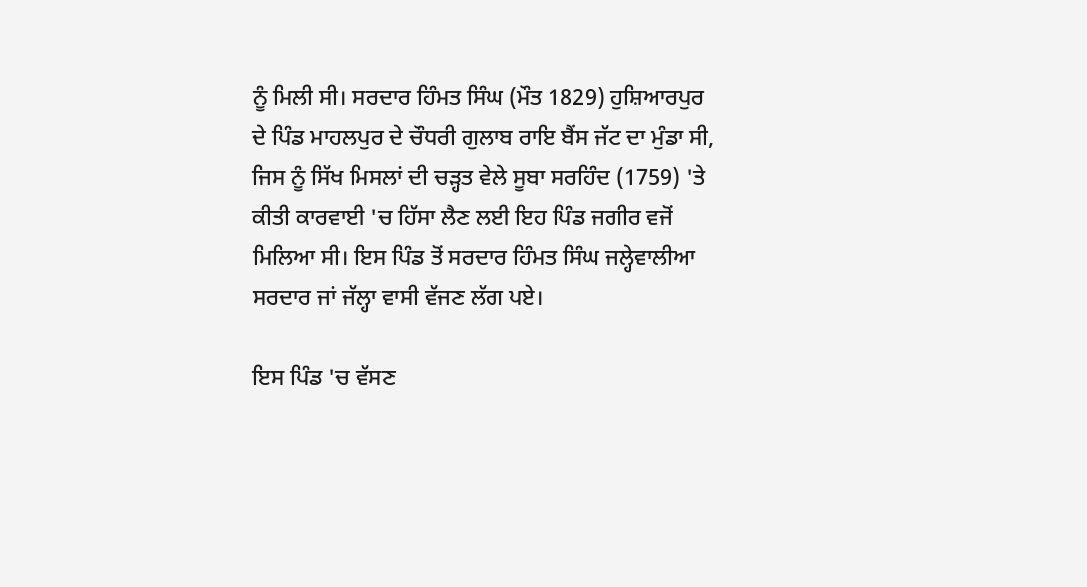ਨੂੰ ਮਿਲੀ ਸੀ। ਸਰਦਾਰ ਹਿੰਮਤ ਸਿੰਘ (ਮੌਤ 1829) ਹੁਸ਼ਿਆਰਪੁਰ ਦੇ ਪਿੰਡ ਮਾਹਲਪੁਰ ਦੇ ਚੌਧਰੀ ਗੁਲਾਬ ਰਾਇ ਬੈਂਸ ਜੱਟ ਦਾ ਮੁੰਡਾ ਸੀ, ਜਿਸ ਨੂੰ ਸਿੱਖ ਮਿਸਲਾਂ ਦੀ ਚੜ੍ਹਤ ਵੇਲੇ ਸੂਬਾ ਸਰਹਿੰਦ (1759) 'ਤੇ ਕੀਤੀ ਕਾਰਵਾਈ 'ਚ ਹਿੱਸਾ ਲੈਣ ਲਈ ਇਹ ਪਿੰਡ ਜਗੀਰ ਵਜੋਂ ਮਿਲਿਆ ਸੀ। ਇਸ ਪਿੰਡ ਤੋਂ ਸਰਦਾਰ ਹਿੰਮਤ ਸਿੰਘ ਜਲ੍ਹੇਵਾਲੀਆ ਸਰਦਾਰ ਜਾਂ ਜੱਲ੍ਹਾ ਵਾਸੀ ਵੱਜਣ ਲੱਗ ਪਏ।

ਇਸ ਪਿੰਡ 'ਚ ਵੱਸਣ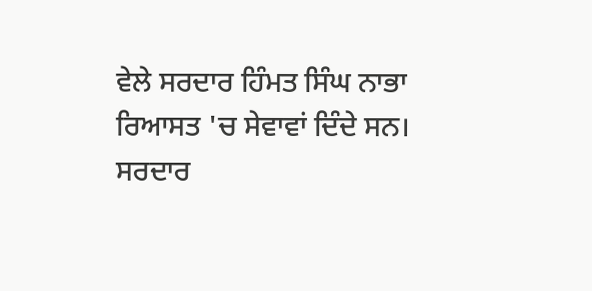ਵੇਲੇ ਸਰਦਾਰ ਹਿੰਮਤ ਸਿੰਘ ਨਾਭਾ ਰਿਆਸਤ 'ਚ ਸੇਵਾਵਾਂ ਦਿੰਦੇ ਸਨ। ਸਰਦਾਰ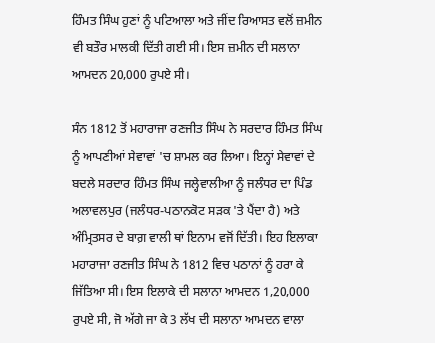ਹਿੰਮਤ ਸਿੰਘ ਹੁਣਾਂ ਨੂੰ ਪਟਿਆਲਾ ਅਤੇ ਜੀਂਦ ਰਿਆਸਤ ਵਲੋਂ ਜ਼ਮੀਨ ਵੀ ਬਤੌਰ ਮਾਲਕੀ ਦਿੱਤੀ ਗਈ ਸੀ। ਇਸ ਜ਼ਮੀਨ ਦੀ ਸਲਾਨਾ ਆਮਦਨ 20,000 ਰੁਪਏ ਸੀ।

ਸੰਨ 1812 ਤੋਂ ਮਹਾਰਾਜਾ ਰਣਜੀਤ ਸਿੰਘ ਨੇ ਸਰਦਾਰ ਹਿੰਮਤ ਸਿੰਘ ਨੂੰ ਆਪਣੀਆਂ ਸੇਵਾਵਾਂ 'ਚ ਸ਼ਾਮਲ ਕਰ ਲਿਆ। ਇਨ੍ਹਾਂ ਸੇਵਾਵਾਂ ਦੇ ਬਦਲੇ ਸਰਦਾਰ ਹਿੰਮਤ ਸਿੰਘ ਜਲ੍ਹੇਵਾਲੀਆ ਨੂੰ ਜਲੰਧਰ ਦਾ ਪਿੰਡ ਅਲਾਵਲਪੁਰ (ਜਲੰਧਰ-ਪਠਾਨਕੋਟ ਸੜਕ 'ਤੇ ਪੈਂਦਾ ਹੈ) ਅਤੇ ਅੰਮ੍ਰਿਤਸਰ ਦੇ ਬਾਗ਼ ਵਾਲੀ ਥਾਂ ਇਨਾਮ ਵਜੋਂ ਦਿੱਤੀ। ਇਹ ਇਲਾਕਾ ਮਹਾਰਾਜਾ ਰਣਜੀਤ ਸਿੰਘ ਨੇ 1812 ਵਿਚ ਪਠਾਨਾਂ ਨੂੰ ਹਰਾ ਕੇ ਜਿੱਤਿਆ ਸੀ। ਇਸ ਇਲਾਕੇ ਦੀ ਸਲਾਨਾ ਆਮਦਨ 1,20,000 ਰੁਪਏ ਸੀ, ਜੋ ਅੱਗੇ ਜਾ ਕੇ 3 ਲੱਖ ਦੀ ਸਲਾਨਾ ਆਮਦਨ ਵਾਲਾ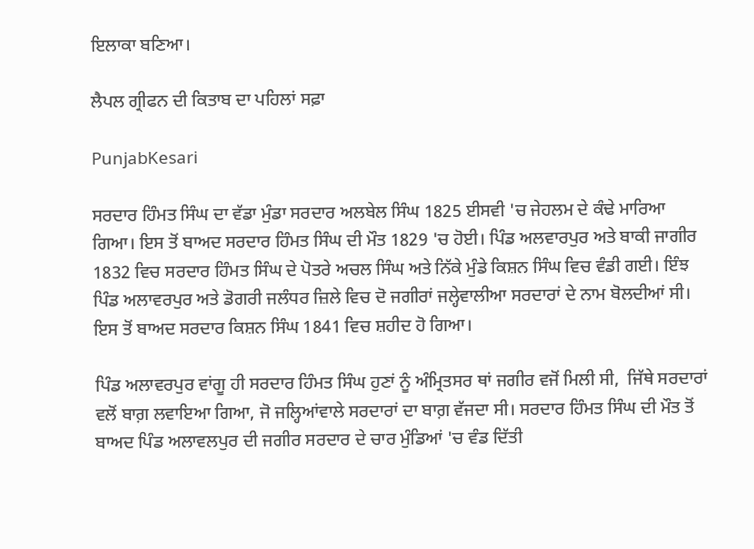ਇਲਾਕਾ ਬਣਿਆ।

ਲੈਪਲ ਗ੍ਰੀਫਨ ਦੀ ਕਿਤਾਬ ਦਾ ਪਹਿਲਾਂ ਸਫ਼ਾ

PunjabKesari

ਸਰਦਾਰ ਹਿੰਮਤ ਸਿੰਘ ਦਾ ਵੱਡਾ ਮੁੰਡਾ ਸਰਦਾਰ ਅਲਬੇਲ ਸਿੰਘ 1825 ਈਸਵੀ 'ਚ ਜੇਹਲਮ ਦੇ ਕੰਢੇ ਮਾਰਿਆ ਗਿਆ। ਇਸ ਤੋਂ ਬਾਅਦ ਸਰਦਾਰ ਹਿੰਮਤ ਸਿੰਘ ਦੀ ਮੌਤ 1829 'ਚ ਹੋਈ। ਪਿੰਡ ਅਲਵਾਰਪੁਰ ਅਤੇ ਬਾਕੀ ਜਾਗੀਰ 1832 ਵਿਚ ਸਰਦਾਰ ਹਿੰਮਤ ਸਿੰਘ ਦੇ ਪੋਤਰੇ ਅਚਲ ਸਿੰਘ ਅਤੇ ਨਿੱਕੇ ਮੁੰਡੇ ਕਿਸ਼ਨ ਸਿੰਘ ਵਿਚ ਵੰਡੀ ਗਈ। ਇੰਝ ਪਿੰਡ ਅਲਾਵਰਪੁਰ ਅਤੇ ਡੋਗਰੀ ਜਲੰਧਰ ਜ਼ਿਲੇ ਵਿਚ ਦੋ ਜਗੀਰਾਂ ਜਲ੍ਹੇਵਾਲੀਆ ਸਰਦਾਰਾਂ ਦੇ ਨਾਮ ਬੋਲਦੀਆਂ ਸੀ। ਇਸ ਤੋਂ ਬਾਅਦ ਸਰਦਾਰ ਕਿਸ਼ਨ ਸਿੰਘ 1841 ਵਿਚ ਸ਼ਹੀਦ ਹੋ ਗਿਆ।

ਪਿੰਡ ਅਲਾਵਰਪੁਰ ਵਾਂਗੂ ਹੀ ਸਰਦਾਰ ਹਿੰਮਤ ਸਿੰਘ ਹੁਣਾਂ ਨੂੰ ਅੰਮ੍ਰਿਤਸਰ ਥਾਂ ਜਗੀਰ ਵਜੋਂ ਮਿਲੀ ਸੀ,  ਜਿੱਥੇ ਸਰਦਾਰਾਂ ਵਲੋਂ ਬਾਗ਼ ਲਵਾਇਆ ਗਿਆ, ਜੋ ਜਲ੍ਹਿਆਂਵਾਲੇ ਸਰਦਾਰਾਂ ਦਾ ਬਾਗ਼ ਵੱਜਦਾ ਸੀ। ਸਰਦਾਰ ਹਿੰਮਤ ਸਿੰਘ ਦੀ ਮੌਤ ਤੋਂ ਬਾਅਦ ਪਿੰਡ ਅਲਾਵਲਪੁਰ ਦੀ ਜਗੀਰ ਸਰਦਾਰ ਦੇ ਚਾਰ ਮੁੰਡਿਆਂ 'ਚ ਵੰਡ ਦਿੱਤੀ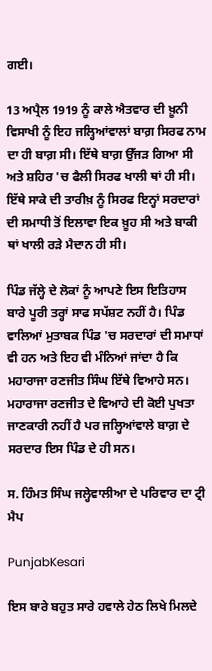ਗਈ।

13 ਅਪ੍ਰੈਲ 1919 ਨੂੰ ਕਾਲੇ ਐਤਵਾਰ ਦੀ ਖ਼ੂਨੀ ਵਿਸਾਖੀ ਨੂੰ ਇਹ ਜਲ੍ਹਿਆਂਵਾਲਾਂ ਬਾਗ਼ ਸਿਰਫ ਨਾਮ ਦਾ ਹੀ ਬਾਗ਼ ਸੀ। ਇੱਥੇ ਬਾਗ਼ ਉੱਜੜ ਗਿਆ ਸੀ ਅਤੇ ਸ਼ਹਿਰ 'ਚ ਫੈਲੀ ਸਿਰਫ ਖਾਲੀ ਥਾਂ ਹੀ ਸੀ। ਇੱਥੇ ਸਾਕੇ ਦੀ ਤਾਰੀਖ਼ ਨੂੰ ਸਿਰਫ ਇਨ੍ਹਾਂ ਸਰਦਾਰਾਂ ਦੀ ਸਮਾਧੀ ਤੋਂ ਇਲਾਵਾ ਇਕ ਖ਼ੂਹ ਸੀ ਅਤੇ ਬਾਕੀ ਥਾਂ ਖਾਲੀ ਰੜੇ ਮੈਦਾਨ ਹੀ ਸੀ।

ਪਿੰਡ ਜੱਲ੍ਹੇ ਦੇ ਲੋਕਾਂ ਨੂੰ ਆਪਣੇ ਇਸ ਇਤਿਹਾਸ ਬਾਰੇ ਪੂਰੀ ਤਰ੍ਹਾਂ ਸਾਫ ਸਪੱਸ਼ਟ ਨਹੀਂ ਹੈ। ਪਿੰਡ ਵਾਲਿਆਂ ਮੁਤਾਬਕ ਪਿੰਡ 'ਚ ਸਰਦਾਰਾਂ ਦੀ ਸਮਾਧਾਂ ਵੀ ਹਨ ਅਤੇ ਇਹ ਵੀ ਮੰਨਿਆਂ ਜਾਂਦਾ ਹੈ ਕਿ ਮਹਾਰਾਜਾ ਰਣਜੀਤ ਸਿੰਘ ਇੱਥੇ ਵਿਆਹੇ ਸਨ। ਮਹਾਰਾਜਾ ਰਣਜੀਤ ਦੇ ਵਿਆਹੇ ਦੀ ਕੋਈ ਪੁਖਤਾ ਜਾਣਕਾਰੀ ਨਹੀਂ ਹੈ ਪਰ ਜਲ੍ਹਿਆਂਵਾਲੇ ਬਾਗ਼ ਦੇ ਸਰਦਾਰ ਇਸ ਪਿੰਡ ਦੇ ਹੀ ਸਨ।

ਸ. ਹਿੰਮਤ ਸਿੰਘ ਜਲ੍ਹੇਵਾਲੀਆ ਦੇ ਪਰਿਵਾਰ ਦਾ ਟ੍ਰੀ ਮੈਪ

PunjabKesari

ਇਸ ਬਾਰੇ ਬਹੁਤ ਸਾਰੇ ਹਵਾਲੇ ਹੇਠ ਲਿਖੇ ਮਿਲਦੇ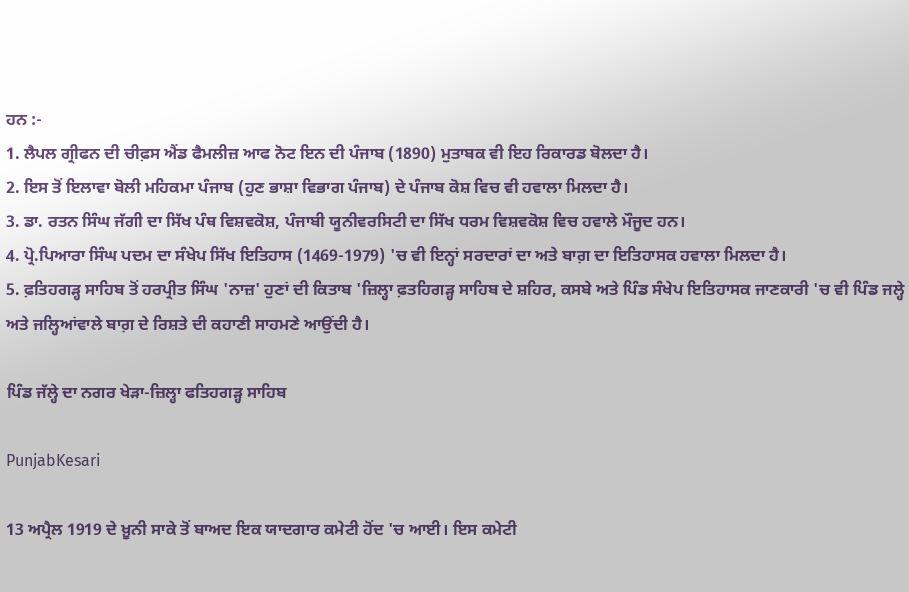ਹਨ :-
1. ਲੈਪਲ ਗ੍ਰੀਫਨ ਦੀ ਚੀਫ਼ਸ ਐਂਡ ਫੈਮਲੀਜ਼ ਆਫ ਨੋਟ ਇਨ ਦੀ ਪੰਜਾਬ (1890) ਮੁਤਾਬਕ ਵੀ ਇਹ ਰਿਕਾਰਡ ਬੋਲਦਾ ਹੈ।
2. ਇਸ ਤੋਂ ਇਲਾਵਾ ਬੋਲੀ ਮਹਿਕਮਾ ਪੰਜਾਬ (ਹੁਣ ਭਾਸ਼ਾ ਵਿਭਾਗ ਪੰਜਾਬ) ਦੇ ਪੰਜਾਬ ਕੋਸ਼ ਵਿਚ ਵੀ ਹਵਾਲਾ ਮਿਲਦਾ ਹੈ।
3. ਡਾ. ਰਤਨ ਸਿੰਘ ਜੱਗੀ ਦਾ ਸਿੱਖ ਪੰਥ ਵਿਸ਼ਵਕੋਸ਼, ਪੰਜਾਬੀ ਯੂਨੀਵਰਸਿਟੀ ਦਾ ਸਿੱਖ ਧਰਮ ਵਿਸ਼ਵਕੋਸ਼ ਵਿਚ ਹਵਾਲੇ ਮੌਜੂਦ ਹਨ।
4. ਪ੍ਰੋ.ਪਿਆਰਾ ਸਿੰਘ ਪਦਮ ਦਾ ਸੰਖੇਪ ਸਿੱਖ ਇਤਿਹਾਸ (1469-1979) 'ਚ ਵੀ ਇਨ੍ਹਾਂ ਸਰਦਾਰਾਂ ਦਾ ਅਤੇ ਬਾਗ਼ ਦਾ ਇਤਿਹਾਸਕ ਹਵਾਲਾ ਮਿਲਦਾ ਹੈ।
5. ਫ਼ਤਿਹਗੜ੍ਹ ਸਾਹਿਬ ਤੋਂ ਹਰਪ੍ਰੀਤ ਸਿੰਘ 'ਨਾਜ਼' ਹੁਣਾਂ ਦੀ ਕਿਤਾਬ 'ਜ਼ਿਲ੍ਹਾ ਫ਼ਤਹਿਗੜ੍ਹ ਸਾਹਿਬ ਦੇ ਸ਼ਹਿਰ, ਕਸਬੇ ਅਤੇ ਪਿੰਡ ਸੰਖੇਪ ਇਤਿਹਾਸਕ ਜਾਣਕਾਰੀ 'ਚ ਵੀ ਪਿੰਡ ਜਲ੍ਹੇ ਅਤੇ ਜਲ੍ਹਿਆਂਵਾਲੇ ਬਾਗ਼ ਦੇ ਰਿਸ਼ਤੇ ਦੀ ਕਹਾਣੀ ਸਾਹਮਣੇ ਆਉਂਦੀ ਹੈ।

ਪਿੰਡ ਜੱਲ੍ਹੇ ਦਾ ਨਗਰ ਖੇੜਾ-ਜ਼ਿਲ੍ਹਾ ਫਤਿਹਗੜ੍ਹ ਸਾਹਿਬ

PunjabKesari

13 ਅਪ੍ਰੈਲ 1919 ਦੇ ਖ਼ੂਨੀ ਸਾਕੇ ਤੋਂ ਬਾਅਦ ਇਕ ਯਾਦਗਾਰ ਕਮੇਟੀ ਹੋਂਦ 'ਚ ਆਈ। ਇਸ ਕਮੇਟੀ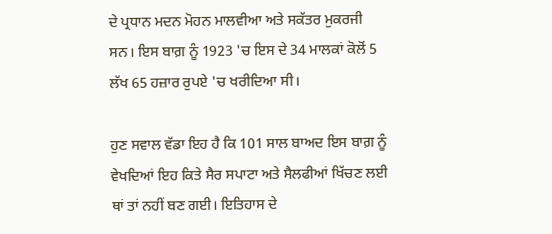ਦੇ ਪ੍ਰਧਾਨ ਮਦਨ ਮੋਹਨ ਮਾਲਵੀਆ ਅਤੇ ਸਕੱਤਰ ਮੁਕਰਜੀ ਸਨ। ਇਸ ਬਾਗ਼ ਨੂੰ 1923 'ਚ ਇਸ ਦੇ 34 ਮਾਲਕਾਂ ਕੋਲੋਂ 5 ਲੱਖ 65 ਹਜ਼ਾਰ ਰੁਪਏ 'ਚ ਖਰੀਦਿਆ ਸੀ।

ਹੁਣ ਸਵਾਲ ਵੱਡਾ ਇਹ ਹੈ ਕਿ 101 ਸਾਲ ਬਾਅਦ ਇਸ ਬਾਗ਼ ਨੂੰ ਵੇਖਦਿਆਂ ਇਹ ਕਿਤੇ ਸੈਰ ਸਪਾਟਾ ਅਤੇ ਸੈਲਫੀਆਂ ਖਿੱਚਣ ਲਈ ਥਾਂ ਤਾਂ ਨਹੀਂ ਬਣ ਗਈ। ਇਤਿਹਾਸ ਦੇ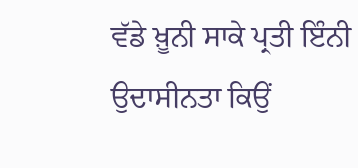ਵੱਡੇ ਖ਼ੂਨੀ ਸਾਕੇ ਪ੍ਰਤੀ ਇੰਨੀ ਉਦਾਸੀਨਤਾ ਕਿਉਂ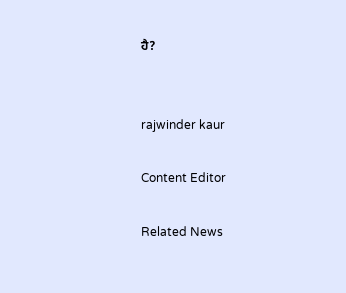ਹੈ?


rajwinder kaur

Content Editor

Related News